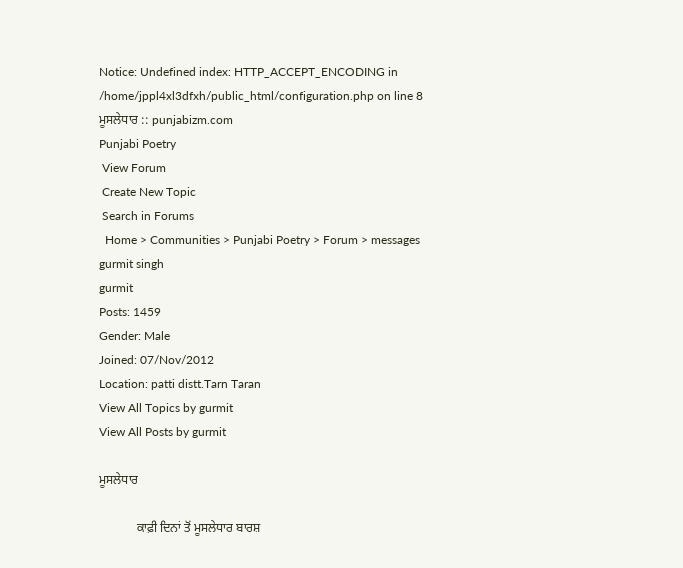Notice: Undefined index: HTTP_ACCEPT_ENCODING in /home/jppl4xl3dfxh/public_html/configuration.php on line 8
ਮੂਸਲੇਧਾਰ :: punjabizm.com
Punjabi Poetry
 View Forum
 Create New Topic
 Search in Forums
  Home > Communities > Punjabi Poetry > Forum > messages
gurmit singh
gurmit
Posts: 1459
Gender: Male
Joined: 07/Nov/2012
Location: patti distt.Tarn Taran
View All Topics by gurmit
View All Posts by gurmit

ਮੂਸਲੇਧਾਰ

            ਕਾਫ਼ੀ ਦਿਨਾਂ ਤੋਂ ਮੂਸਲੇਧਾਰ ਬਾਰਸ਼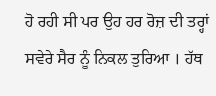ਹੋ ਰਹੀ ਸੀ ਪਰ ਉਹ ਹਰ ਰੋਜ਼ ਦੀ ਤਰ੍ਹਾਂ ਸਵੇਰੇ ਸੈਰ ਨੂੰ ਨਿਕਲ ਤੁਰਿਆ । ਹੱਥ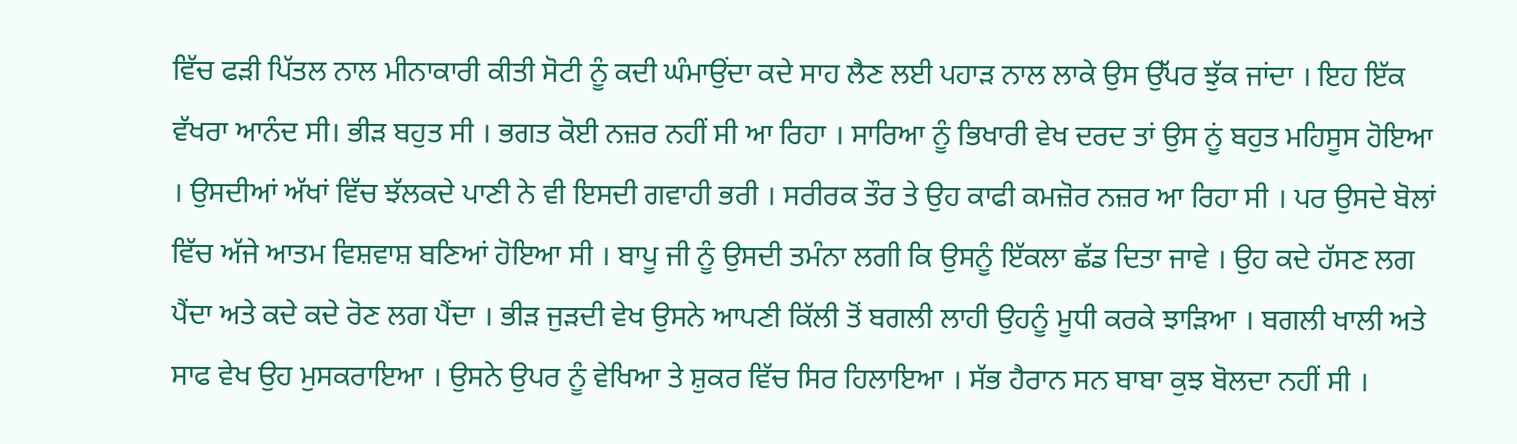ਵਿੱਚ ਫੜੀ ਪਿੱਤਲ ਨਾਲ ਮੀਨਾਕਾਰੀ ਕੀਤੀ ਸੋਟੀ ਨੂੰ ਕਦੀ ਘੰਮਾਉਂਦਾ ਕਦੇ ਸਾਹ ਲੈਣ ਲਈ ਪਹਾੜ ਨਾਲ ਲਾਕੇ ਉਸ ਉੱਪਰ ਝੁੱਕ ਜਾਂਦਾ । ਇਹ ਇੱਕ ਵੱਖਰਾ ਆਨੰਦ ਸੀ। ਭੀੜ ਬਹੁਤ ਸੀ । ਭਗਤ ਕੋਈ ਨਜ਼ਰ ਨਹੀਂ ਸੀ ਆ ਰਿਹਾ । ਸਾਰਿਆ ਨੂੰ ਭਿਖਾਰੀ ਵੇਖ ਦਰਦ ਤਾਂ ਉਸ ਨੂਂ ਬਹੁਤ ਮਹਿਸੂਸ ਹੋਇਆ । ਉਸਦੀਆਂ ਅੱਖਾਂ ਵਿੱਚ ਝੱਲਕਦੇ ਪਾਣੀ ਨੇ ਵੀ ਇਸਦੀ ਗਵਾਹੀ ਭਰੀ । ਸਰੀਰਕ ਤੌਰ ਤੇ ਉਹ ਕਾਫੀ ਕਮਜ਼ੋਰ ਨਜ਼ਰ ਆ ਰਿਹਾ ਸੀ । ਪਰ ਉਸਦੇ ਬੋਲਾਂ ਵਿੱਚ ਅੱਜੇ ਆਤਮ ਵਿਸ਼ਵਾਸ਼ ਬਣਿਆਂ ਹੋਇਆ ਸੀ । ਬਾਪੂ ਜੀ ਨੂੰ ਉਸਦੀ ਤਮੰਨਾ ਲਗੀ ਕਿ ਉਸਨੂੰ ਇੱਕਲਾ ਛੱਡ ਦਿਤਾ ਜਾਵੇ । ਉਹ ਕਦੇ ਹੱਸਣ ਲਗ ਪੈਂਦਾ ਅਤੇ ਕਦੇ ਕਦੇ ਰੋਣ ਲਗ ਪੈਂਦਾ । ਭੀੜ ਜੁੜਦੀ ਵੇਖ ਉਸਨੇ ਆਪਣੀ ਕਿੱਲੀ ਤੋਂ ਬਗਲੀ ਲਾਹੀ ਉਹਨੂੰ ਮੂਧੀ ਕਰਕੇ ਝਾੜਿਆ । ਬਗਲੀ ਖਾਲੀ ਅਤੇ ਸਾਫ ਵੇਖ ਉਹ ਮੁਸਕਰਾਇਆ । ਉਸਨੇ ਉਪਰ ਨੂੰ ਵੇਖਿਆ ਤੇ ਸ਼ੁਕਰ ਵਿੱਚ ਸਿਰ ਹਿਲਾਇਆ । ਸੱਭ ਹੈਰਾਨ ਸਨ ਬਾਬਾ ਕੁਝ ਬੋਲਦਾ ਨਹੀਂ ਸੀ ।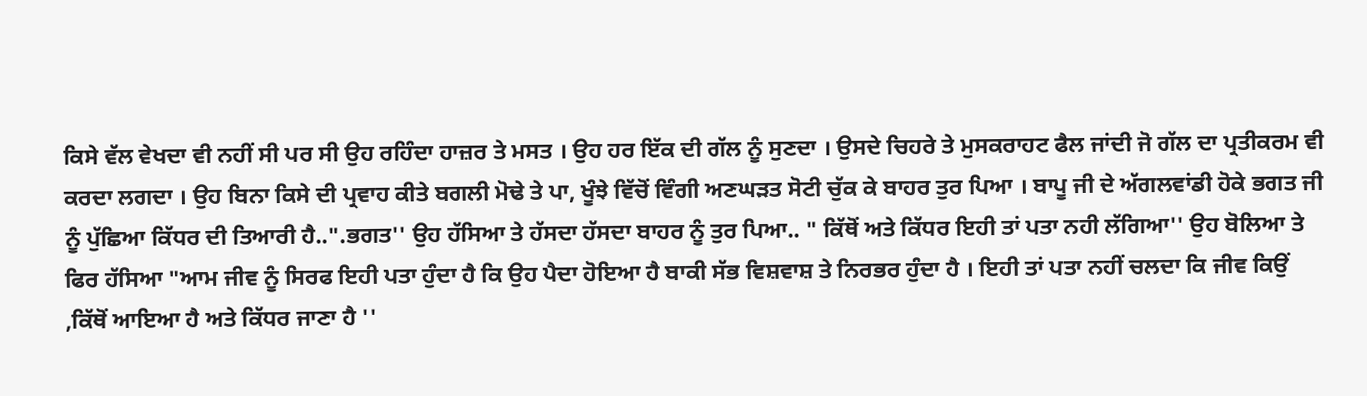ਕਿਸੇ ਵੱਲ ਵੇਖਦਾ ਵੀ ਨਹੀਂ ਸੀ ਪਰ ਸੀ ਉਹ ਰਹਿੰਦਾ ਹਾਜ਼ਰ ਤੇ ਮਸਤ । ਉਹ ਹਰ ਇੱਕ ਦੀ ਗੱਲ ਨੂੰ ਸੁਣਦਾ । ਉਸਦੇ ਚਿਹਰੇ ਤੇ ਮੁਸਕਰਾਹਟ ਫੈਲ ਜਾਂਦੀ ਜੋ ਗੱਲ ਦਾ ਪ੍ਰਤੀਕਰਮ ਵੀ ਕਰਦਾ ਲਗਦਾ । ਉਹ ਬਿਨਾ ਕਿਸੇ ਦੀ ਪ੍ਰਵਾਹ ਕੀਤੇ ਬਗਲੀ ਮੋਢੇ ਤੇ ਪਾ, ਖੂੰਝੇ ਵਿੱਚੋਂ ਵਿੰਗੀ ਅਣਘੜਤ ਸੋਟੀ ਚੁੱਕ ਕੇ ਬਾਹਰ ਤੁਰ ਪਿਆ । ਬਾਪੂ ਜੀ ਦੇ ਅੱਗਲਵਾਂਡੀ ਹੋਕੇ ਭਗਤ ਜੀ ਨੂੰ ਪੁੱਛਿਆ ਕਿੱਧਰ ਦੀ ਤਿਆਰੀ ਹੈ..".ਭਗਤ'' ਉਹ ਹੱਸਿਆ ਤੇ ਹੱਸਦਾ ਹੱਸਦਾ ਬਾਹਰ ਨੂੰ ਤੁਰ ਪਿਆ.. " ਕਿੱਥੋਂ ਅਤੇ ਕਿੱਧਰ ਇਹੀ ਤਾਂ ਪਤਾ ਨਹੀ ਲੱਗਿਆ'' ਉਹ ਬੋਲਿਆ ਤੇ ਫਿਰ ਹੱਸਿਆ "ਆਮ ਜੀਵ ਨੂੰ ਸਿਰਫ ਇਹੀ ਪਤਾ ਹੁੰਦਾ ਹੈ ਕਿ ਉਹ ਪੈਦਾ ਹੋਇਆ ਹੈ ਬਾਕੀ ਸੱਭ ਵਿਸ਼ਵਾਸ਼ ਤੇ ਨਿਰਭਰ ਹੁੰਦਾ ਹੈ । ਇਹੀ ਤਾਂ ਪਤਾ ਨਹੀਂ ਚਲਦਾ ਕਿ ਜੀਵ ਕਿਉਂ ,ਕਿੱਥੋਂ ਆਇਆ ਹੈ ਅਤੇ ਕਿੱਧਰ ਜਾਣਾ ਹੈ ''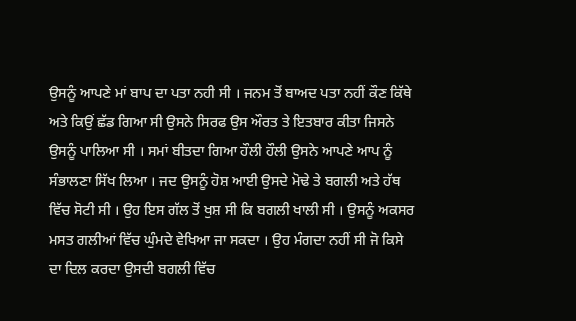ਉਸਨੂੰ ਆਪਣੇ ਮਾਂ ਬਾਪ ਦਾ ਪਤਾ ਨਹੀ ਸੀ । ਜਨਮ ਤੋਂ ਬਾਅਦ ਪਤਾ ਨਹੀਂ ਕੌਣ ਕਿੱਥੇ ਅਤੇ ਕਿਉਂ ਛੱਡ ਗਿਆ ਸੀ ਉਸਨੇ ਸਿਰਫ ਉਸ ਔਰਤ ਤੇ ਇਤਬਾਰ ਕੀਤਾ ਜਿਸਨੇ ਉਸਨੂੰ ਪਾਲਿਆ ਸੀ । ਸਮਾਂ ਬੀਤਦਾ ਗਿਆ ਹੌਲੀ ਹੌਲੀ ਉਸਨੇ ਆਪਣੇ ਆਪ ਨੂੰ ਸੰਭਾਲਣਾ ਸਿੱਖ ਲਿਆ । ਜਦ ਉਸਨੂੰ ਹੋਸ਼ ਆਈ ਉਸਦੇ ਮੋਢੇ ਤੇ ਬਗਲੀ ਅਤੇ ਹੱਥ ਵਿੱਚ ਸੋਟੀ ਸੀ । ਉਹ ਇਸ ਗੱਲ ਤੋਂ ਖੁਸ਼ ਸੀ ਕਿ ਬਗਲੀ ਖਾਲੀ ਸੀ । ਉਸਨੂੰ ਅਕਸਰ ਮਸਤ ਗਲੀਆਂ ਵਿੱਚ ਘੁੰਮਦੇ ਵੇਖਿਆ ਜਾ ਸਕਦਾ । ਉਹ ਮੰਗਦਾ ਨਹੀਂ ਸੀ ਜੋ ਕਿਸੇ ਦਾ ਦਿਲ ਕਰਦਾ ਉਸਦੀ ਬਗਲੀ ਵਿੱਚ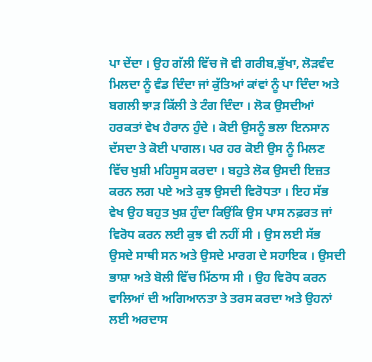ਪਾ ਦੇਂਦਾ । ਉਹ ਗੱਲੀ ਵਿੱਚ ਜੋ ਵੀ ਗਰੀਬ,ਭੁੱਖਾ, ਲੋੜਵੰਦ ਮਿਲਦਾ ਨੂੰ ਵੰਡ ਦਿੰਦਾ ਜਾਂ ਕੁੱਤਿਆਂ ਕਾਂਵਾਂ ਨੂੰ ਪਾ ਦਿੰਦਾ ਅਤੇ ਬਗਲੀ ਝਾੜ ਕਿੱਲੀ ਤੇ ਟੰਗ ਦਿੰਦਾ । ਲੋਕ ਉਸਦੀਆਂ ਹਰਕਤਾਂ ਵੇਖ ਹੈਰਾਨ ਹੁੰਦੇ । ਕੋਈ ਉਸਨੂੰ ਭਲਾ ਇਨਸਾਨ ਦੱਸਦਾ ਤੇ ਕੋਈ ਪਾਗਲ। ਪਰ ਹਰ ਕੋਈ ਉਸ ਨੂੰ ਮਿਲਣ ਵਿੱਚ ਖੁਸ਼ੀ ਮਹਿਸੂਸ ਕਰਦਾ । ਬਹੁਤੇ ਲੋਕ ਉਸਦੀ ਇਜ਼ਤ ਕਰਨ ਲਗ ਪਏ ਅਤੇ ਕੁਝ ਉਸਦੀ ਵਿਰੋਧਤਾ । ਇਹ ਸੱਭ ਵੇਖ ਉਹ ਬਹੁਤ ਖੁਸ਼ ਹੁੰਦਾ ਕਿਉਂਕਿ ਉਸ ਪਾਸ ਨਫ਼ਰਤ ਜਾਂ ਵਿਰੋਧ ਕਰਨ ਲਈ ਕੁਝ ਵੀ ਨਹੀਂ ਸੀ । ਉਸ ਲਈ ਸੱਭ ਉਸਦੇ ਸਾਥੀ ਸਨ ਅਤੇ ਉਸਦੇ ਮਾਰਗ ਦੇ ਸਹਾਇਕ । ਉਸਦੀ ਭਾਸ਼ਾ ਅਤੇ ਬੋਲੀ ਵਿੱਚ ਮਿੱਠਾਸ ਸੀ । ਉਹ ਵਿਰੋਧ ਕਰਨ ਵਾਲਿਆਂ ਦੀ ਅਗਿਆਨਤਾ ਤੇ ਤਰਸ ਕਰਦਾ ਅਤੇ ਉਹਨਾਂ ਲਈ ਅਰਦਾਸ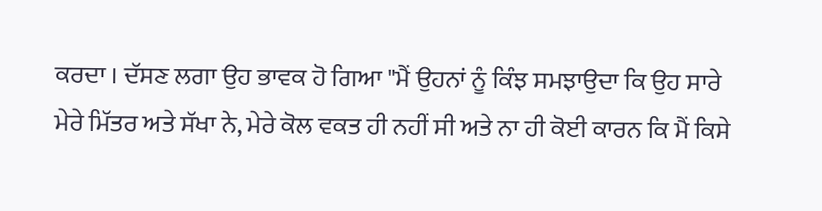ਕਰਦਾ । ਦੱਸਣ ਲਗਾ ਉਹ ਭਾਵਕ ਹੋ ਗਿਆ "ਮੈਂ ਉਹਨਾਂ ਨੂੰ ਕਿੰਝ ਸਮਝਾਉਦਾ ਕਿ ਉਹ ਸਾਰੇ ਮੇਰੇ ਮਿੱਤਰ ਅਤੇ ਸੱਖਾ ਨੇ, ਮੇਰੇ ਕੋਲ ਵਕਤ ਹੀ ਨਹੀਂ ਸੀ ਅਤੇ ਨਾ ਹੀ ਕੋਈ ਕਾਰਨ ਕਿ ਮੈਂ ਕਿਸੇ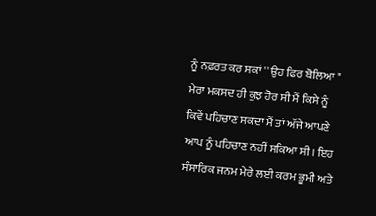ਨੂੰ ਨਫ਼ਰਤ ਕਰ ਸਕਾਂ '' ਉਹ ਫਿਰ ਬੋਲਿਆ " ਮੇਰਾ ਮਕਸਦ ਹੀ ਕੁਝ ਹੋਰ ਸੀ ਮੈਂ ਕਿਸੇ ਨੂੰ ਕਿਵੇਂ ਪਹਿਚਾਣ ਸਕਦਾ ਮੈਂ ਤਾਂ ਅੱਜੇ ਆਪਣੇ ਆਪ ਨੂੰ ਪਹਿਚਾਣ ਨਹੀਂ ਸਕਿਆ ਸੀ। ਇਹ ਸੰਸਾਰਿਕ ਜਨਮ ਮੇਰੇ ਲਈ ਕਰਮ ਭੂਮੀ ਅਤੇ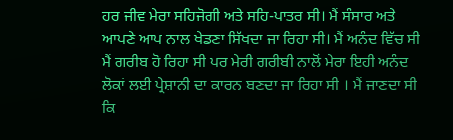ਹਰ ਜੀਵ ਮੇਰਾ ਸਹਿਜੋਗੀ ਅਤੇ ਸਹਿ-ਪਾਤਰ ਸੀ। ਮੈਂ ਸੰਸਾਰ ਅਤੇ ਆਪਣੇ ਆਪ ਨਾਲ ਖੇਡਣਾ ਸਿੱਖਦਾ ਜਾ ਰਿਹਾ ਸੀ। ਮੈਂ ਅਨੰਦ ਵਿੱਚ ਸੀ ਮੈਂ ਗਰੀਬ ਹੋ ਰਿਹਾ ਸੀ ਪਰ ਮੇਰੀ ਗਰੀਬੀ ਨਾਲੋਂ ਮੇਰਾ ਇਹੀ ਅਨੰਦ ਲੋਕਾਂ ਲਈ ਪ੍ਰੇਸ਼ਾਨੀ ਦਾ ਕਾਰਨ ਬਣਦਾ ਜਾ ਰਿਹਾ ਸੀ । ਮੈਂ ਜਾਣਦਾ ਸੀ ਕਿ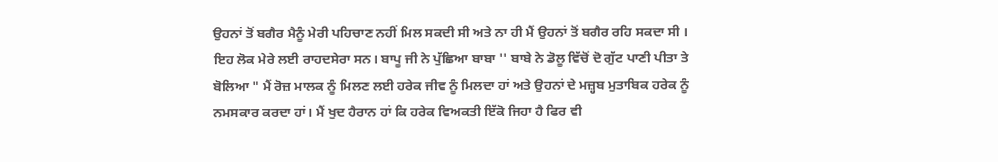ਉਹਨਾਂ ਤੋਂ ਬਗੈਰ ਮੈਨੂੰ ਮੇਰੀ ਪਹਿਚਾਣ ਨਹੀਂ ਮਿਲ ਸਕਦੀ ਸੀ ਅਤੇ ਨਾ ਹੀ ਮੈਂ ਉਹਨਾਂ ਤੋਂ ਬਗੈਰ ਰਹਿ ਸਕਦਾ ਸੀ । ਇਹ ਲੋਕ ਮੇਰੇ ਲਈ ਰਾਹਦਸੇਰਾ ਸਨ। ਬਾਪੂ ਜੀ ਨੇ ਪੁੱਛਿਆ ਬਾਬਾ '' ਬਾਬੇ ਨੇ ਡੋਲੂ ਵਿੱਚੋਂ ਦੋ ਗੁੱਟ ਪਾਣੀ ਪੀਤਾ ਤੇ ਬੋਲਿਆ " ਮੈਂ ਰੋਜ਼ ਮਾਲਕ ਨੂੰ ਮਿਲਣ ਲਈ ਹਰੇਕ ਜੀਵ ਨੂੰ ਮਿਲਦਾ ਹਾਂ ਅਤੇ ਉਹਨਾਂ ਦੇ ਮਜ਼੍ਹਬ ਮੁਤਾਬਿਕ ਹਰੇਕ ਨੂੰ ਨਮਸਕਾਰ ਕਰਦਾ ਹਾਂ। ਮੈਂ ਖੁਦ ਹੈਰਾਨ ਹਾਂ ਕਿ ਹਰੇਕ ਵਿਅਕਤੀ ਇੱਕੋ ਜਿਹਾ ਹੈ ਫਿਰ ਵੀ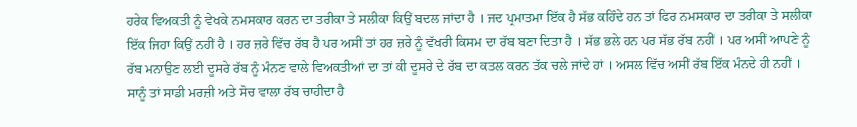ਹਰੇਕ ਵਿਅਕਤੀ ਨੂੰ ਵੇਖਕੇ ਨਮਸਕਾਰ ਕਰਨ ਦਾ ਤਰੀਕਾ ਤੇ ਸਲੀਕਾ ਕਿਉਂ ਬਦਲ ਜਾਂਦਾ ਹੈ । ਜਦ ਪ੍ਰਮਾਤਮਾ ਇੱਕ ਹੈ ਸੱਭ ਕਹਿੰਦੇ ਹਨ ਤਾਂ ਫਿਰ ਨਮਸਕਾਰ ਦਾ ਤਰੀਕਾ ਤੇ ਸਲੀਕਾ ਇੱਕ ਜਿਹਾ ਕਿਉਂ ਨਹੀਂ ਹੈ । ਹਰ ਜ਼ਰੇ ਵਿੱਚ ਰੱਬ ਹੈ ਪਰ ਅਸੀਂ ਤਾਂ ਹਰ ਜ਼ਰੇ ਨੂੰ ਵੱਖਰੀ ਕਿਸਮ ਦਾ ਰੱਬ ਬਣਾ ਦਿਤਾ ਹੈ । ਸੱਭ ਭਲੇ ਹਨ ਪਰ ਸੱਭ ਰੱਬ ਨਹੀਂ । ਪਰ ਅਸੀਂ ਆਪਣੇ ਨੂੰ ਰੱਬ ਮਨਾਉਣ ਲਈ ਦੂਸਰੇ ਰੱਬ ਨੂੰ ਮੰਨਣ ਵਾਲੇ ਵਿਅਕਤੀਆਂ ਦਾ ਤਾਂ ਕੀ ਦੂਸਰੇ ਦੇ ਰੱਬ ਦਾ ਕਤਲ ਕਰਨ ਤੱਕ ਚਲੇ ਜਾਂਦੇ ਹਾਂ । ਅਸਲ ਵਿੱਚ ਅਸੀਂ ਰੱਬ ਇੱਕ ਮੰਨਦੇ ਹੀ ਨਹੀਂ । ਸਾਨੂੰ ਤਾਂ ਸਾਡੀ ਮਰਜ਼ੀ ਅਤੇ ਸੋਚ ਵਾਲਾ ਰੱਬ ਚਾਹੀਦਾ ਹੈ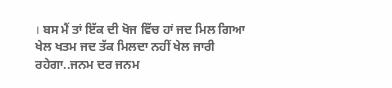। ਬਸ ਮੈਂ ਤਾਂ ਇੱਕ ਦੀ ਖੋਜ ਵਿੱਚ ਹਾਂ ਜਦ ਮਿਲ ਗਿਆ ਖੇਲ ਖਤਮ ਜਦ ਤੱਕ ਮਿਲਦਾ ਨਹੀਂ ਖੇਲ ਜਾਰੀ ਰਹੇਗਾ..ਜਨਮ ਦਰ ਜਨਮ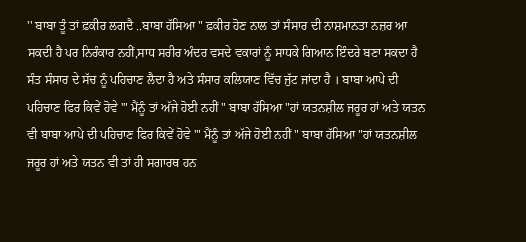'' ਬਾਬਾ ਤੂੰ ਤਾਂ ਫ਼ਕੀਰ ਲਗਦੈ ..ਬਾਬਾ ਹੱਸਿਆ " ਫ਼ਕੀਰ ਹੋਣ ਨਾਲ ਤਾਂ ਸੰਸਾਰ ਦੀ ਨਾਸ਼ਮਾਨਤਾ ਨਜ਼ਰ ਆ ਸਕਦੀ ਹੈ ਪਰ ਨਿਰੰਕਾਰ ਨਹੀਂ,ਸਾਧ ਸਰੀਰ ਅੰਦਰ ਵਸਦੇ ਵਕਾਰਾਂ ਨੂੰ ਸਾਧਕੇ ਗਿਆਨ ਇੰਦਰੇ ਬਣਾ ਸਕਦਾ ਹੈ ਸੰਤ ਸੰਸਾਰ ਦੇ ਸੱਚ ਨੂੰ ਪਹਿਚਾਣ ਲੈਦਾ ਹੈ ਅਤੇ ਸੰਸਾਰ ਕਲਿਯਾਣ ਵਿੱਚ ਜੁੱਟ ਜਾਂਦਾ ਹੈ । ਬਾਬਾ ਆਪੇ ਦੀ ਪਹਿਚਾਣ ਫਿਰ ਕਿਵੇਂ ਹੋਵੇ '" ਮੈਂਨੂੰ ਤਾਂ ਅੱਜੇ ਹੋਈ ਨਹੀਂ " ਬਾਬਾ ਹੱਸਿਆ "ਹਾਂ ਯਤਨਸ਼ੀਲ ਜਰੂਰ ਹਾਂ ਅਤੇ ਯਤਨ ਵੀ ਬਾਬਾ ਆਪੇ ਦੀ ਪਹਿਚਾਣ ਫਿਰ ਕਿਵੇਂ ਹੋਵੇ '" ਮੈਂਨੂੰ ਤਾਂ ਅੱਜੇ ਹੋਈ ਨਹੀਂ " ਬਾਬਾ ਹੱਸਿਆ "ਹਾਂ ਯਤਨਸ਼ੀਲ ਜਰੂਰ ਹਾਂ ਅਤੇ ਯਤਨ ਵੀ ਤਾਂ ਹੀ ਸਗਾਰਥ ਹਨ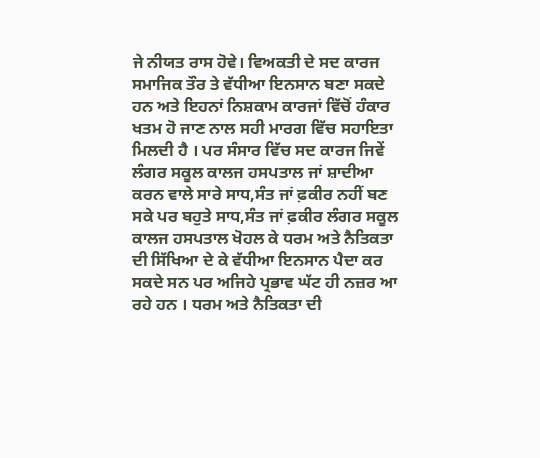ਜੇ ਨੀਯਤ ਰਾਸ ਹੋਵੇ। ਵਿਅਕਤੀ ਦੇ ਸਦ ਕਾਰਜ ਸਮਾਜਿਕ ਤੌਰ ਤੇ ਵੱਧੀਆ ਇਨਸਾਨ ਬਣਾ ਸਕਦੇ ਹਨ ਅਤੇ ਇਹਨਾਂ ਨਿਸ਼ਕਾਮ ਕਾਰਜਾਂ ਵਿੱਚੋਂ ਹੰਕਾਰ ਖਤਮ ਹੋ ਜਾਣ ਨਾਲ ਸਹੀ ਮਾਰਗ ਵਿੱਚ ਸਹਾਇਤਾ ਮਿਲਦੀ ਹੈ । ਪਰ ਸੰਸਾਰ ਵਿੱਚ ਸਦ ਕਾਰਜ ਜਿਵੇਂ ਲੰਗਰ ਸਕੂਲ ਕਾਲਜ ਹਸਪਤਾਲ ਜਾਂ ਸ਼ਾਦੀਆ ਕਰਨ ਵਾਲੇ ਸਾਰੇ ਸਾਧ,ਸੰਤ ਜਾਂ ਫ਼ਕੀਰ ਨਹੀਂ ਬਣ ਸਕੇ ਪਰ ਬਹੁਤੇ ਸਾਧ,ਸੰਤ ਜਾਂ ਫ਼ਕੀਰ ਲੰਗਰ ਸਕੂਲ ਕਾਲਜ ਹਸਪਤਾਲ ਖੋਹਲ ਕੇ ਧਰਮ ਅਤੇ ਨੈਤਿਕਤਾ ਦੀ ਸਿੱਖਿਆ ਦੇ ਕੇ ਵੱਧੀਆ ਇਨਸਾਨ ਪੈਦਾ ਕਰ ਸਕਦੇ ਸਨ ਪਰ ਅਜਿਹੇ ਪ੍ਰਭਾਵ ਘੱਟ ਹੀ ਨਜ਼ਰ ਆ ਰਹੇ ਹਨ । ਧਰਮ ਅਤੇ ਨੈਤਿਕਤਾ ਦੀ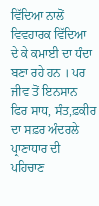ਵਿੱਦਿਆ ਨਾਲੋਂ ਵਿਵਹਾਰਕ ਵਿੱਦਿਆ ਦੇ ਕੇ ਕਮਾਈ ਦਾ ਧੰਦਾ ਬਣਾ ਰਹੇ ਹਨ । ਪਰ ਜੀਵ ਤੋਂ ਇਨਸਾਨ ਫਿਰ ਸਾਧ, ਸੰਤ,ਫ਼ਕੀਰ ਦਾ ਸਫ਼ਰ ਅੰਦਰਲੇ ਪ੍ਰਾਣਾਧਾਰ ਦੀ ਪਹਿਚਾਣ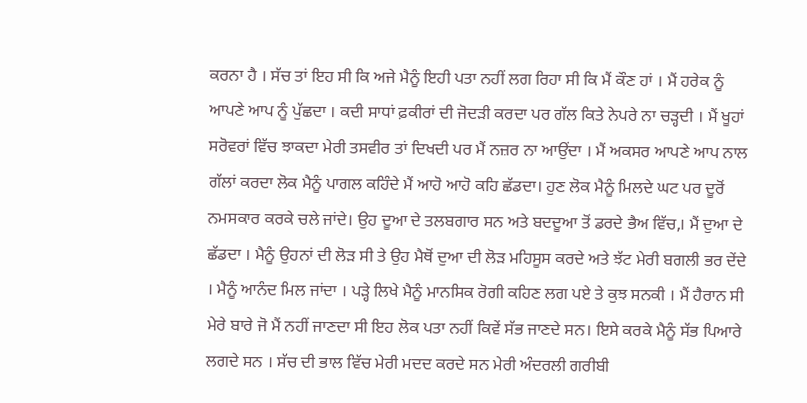ਕਰਨਾ ਹੈ । ਸੱਚ ਤਾਂ ਇਹ ਸੀ ਕਿ ਅਜੇ ਮੈਨੂੰ ਇਹੀ ਪਤਾ ਨਹੀਂ ਲਗ ਰਿਹਾ ਸੀ ਕਿ ਮੈਂ ਕੌਣ ਹਾਂ । ਮੈਂ ਹਰੇਕ ਨੂੰ ਆਪਣੇ ਆਪ ਨੂੰ ਪੁੱਛਦਾ । ਕਦੀ ਸਾਧਾਂ ਫ਼ਕੀਰਾਂ ਦੀ ਜੋਦੜੀ ਕਰਦਾ ਪਰ ਗੱਲ ਕਿਤੇ ਨੇਪਰੇ ਨਾ ਚੜ੍ਹਦੀ । ਮੈਂ ਖੂਹਾਂ ਸਰੋਵਰਾਂ ਵਿੱਚ ਝਾਕਦਾ ਮੇਰੀ ਤਸਵੀਰ ਤਾਂ ਦਿਖਦੀ ਪਰ ਮੈਂ ਨਜ਼ਰ ਨਾ ਆਉਂਦਾ । ਮੈਂ ਅਕਸਰ ਆਪਣੇ ਆਪ ਨਾਲ ਗੱਲਾਂ ਕਰਦਾ ਲੋਕ ਮੈਨੂੰ ਪਾਗਲ ਕਹਿੰਦੇ ਮੈਂ ਆਹੋ ਆਹੋ ਕਹਿ ਛੱਡਦਾ। ਹੁਣ ਲੋਕ ਮੈਨੂੰ ਮਿਲਦੇ ਘਟ ਪਰ ਦੂਰੋਂ ਨਮਸਕਾਰ ਕਰਕੇ ਚਲੇ ਜਾਂਦੇ। ਉਹ ਦੂਆ ਦੇ ਤਲਬਗਾਰ ਸਨ ਅਤੇ ਬਦਦੂਆ ਤੋਂ ਡਰਦੇ ਭੈਅ ਵਿੱਚ,। ਮੈਂ ਦੁਆ ਦੇ ਛੱਡਦਾ । ਮੈਨੂੰ ਉਹਨਾਂ ਦੀ ਲੋੜ ਸੀ ਤੇ ਉਹ ਮੈਥੋਂ ਦੁਆ ਦੀ ਲੋੜ ਮਹਿਸੂਸ ਕਰਦੇ ਅਤੇ ਝੱਟ ਮੇਰੀ ਬਗਲੀ ਭਰ ਦੇਂਦੇ । ਮੈਨੂੰ ਆਨੰਦ ਮਿਲ ਜਾਂਦਾ । ਪੜ੍ਹੇ ਲਿਖੇ ਮੈਨੂੰ ਮਾਨਸਿਕ ਰੋਗੀ ਕਹਿਣ ਲਗ ਪਏ ਤੇ ਕੁਝ ਸਨਕੀ । ਮੈਂ ਹੈਰਾਨ ਸੀ ਮੇਰੇ ਬਾਰੇ ਜੋ ਮੈਂ ਨਹੀਂ ਜਾਣਦਾ ਸੀ ਇਹ ਲੋਕ ਪਤਾ ਨਹੀਂ ਕਿਵੇਂ ਸੱਭ ਜਾਣਦੇ ਸਨ। ਇਸੇ ਕਰਕੇ ਮੈਨੂੰ ਸੱਭ ਪਿਆਰੇ ਲਗਦੇ ਸਨ । ਸੱਚ ਦੀ ਭਾਲ ਵਿੱਚ ਮੇਰੀ ਮਦਦ ਕਰਦੇ ਸਨ ਮੇਰੀ ਅੰਦਰਲੀ ਗਰੀਬੀ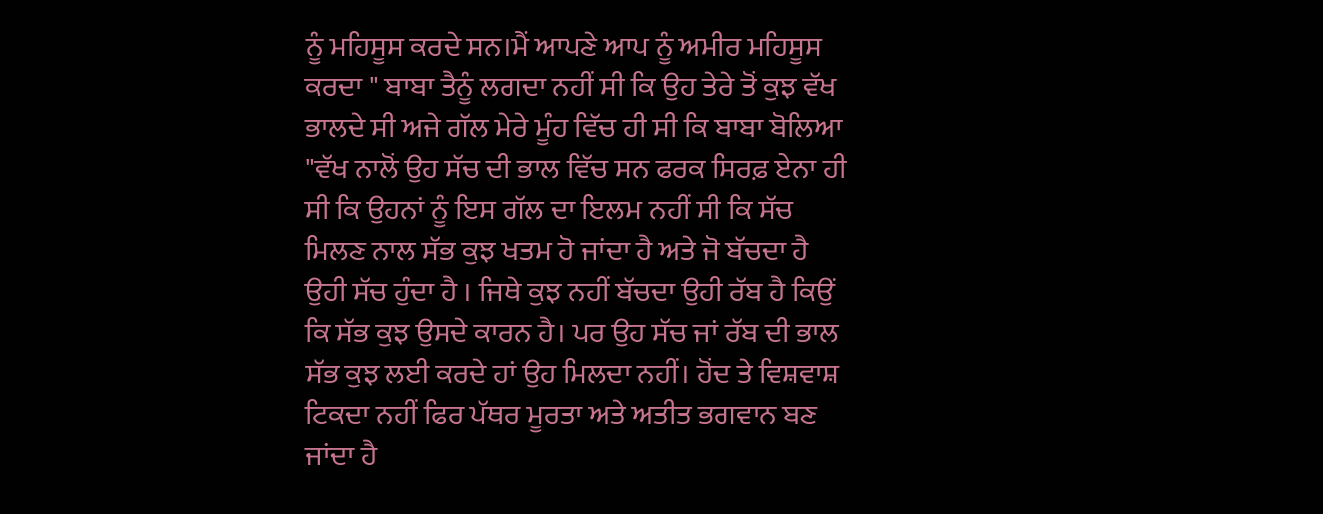ਨੂੰ ਮਹਿਸੂਸ ਕਰਦੇ ਸਨ।ਮੈਂ ਆਪਣੇ ਆਪ ਨੂੰ ਅਮੀਰ ਮਹਿਸੂਸ ਕਰਦਾ " ਬਾਬਾ ਤੈਨੂੰ ਲਗਦਾ ਨਹੀਂ ਸੀ ਕਿ ਉਹ ਤੇਰੇ ਤੋਂ ਕੁਝ ਵੱਖ ਭਾਲਦੇ ਸੀ ਅਜੇ ਗੱਲ ਮੇਰੇ ਮੂੰਹ ਵਿੱਚ ਹੀ ਸੀ ਕਿ ਬਾਬਾ ਬੋਲਿਆ "ਵੱਖ ਨਾਲੋਂ ਉਹ ਸੱਚ ਦੀ ਭਾਲ ਵਿੱਚ ਸਨ ਫਰਕ ਸਿਰਫ਼ ਏਨਾ ਹੀ ਸੀ ਕਿ ਉਹਨਾਂ ਨੂੰ ਇਸ ਗੱਲ ਦਾ ਇਲਮ ਨਹੀਂ ਸੀ ਕਿ ਸੱਚ ਮਿਲਣ ਨਾਲ ਸੱਭ ਕੁਝ ਖਤਮ ਹੋ ਜਾਂਦਾ ਹੈ ਅਤੇ ਜੋ ਬੱਚਦਾ ਹੈ ਉਹੀ ਸੱਚ ਹੁੰਦਾ ਹੈ । ਜਿਥੇ ਕੁਝ ਨਹੀਂ ਬੱਚਦਾ ਉਹੀ ਰੱਬ ਹੈ ਕਿਉਂ ਕਿ ਸੱਭ ਕੁਝ ਉਸਦੇ ਕਾਰਨ ਹੈ। ਪਰ ਉਹ ਸੱਚ ਜਾਂ ਰੱਬ ਦੀ ਭਾਲ ਸੱਭ ਕੁਝ ਲਈ ਕਰਦੇ ਹਾਂ ਉਹ ਮਿਲਦਾ ਨਹੀਂ। ਹੋਂਦ ਤੇ ਵਿਸ਼ਵਾਸ਼ ਟਿਕਦਾ ਨਹੀਂ ਫਿਰ ਪੱਥਰ ਮੂਰਤਾ ਅਤੇ ਅਤੀਤ ਭਗਵਾਨ ਬਣ ਜਾਂਦਾ ਹੈ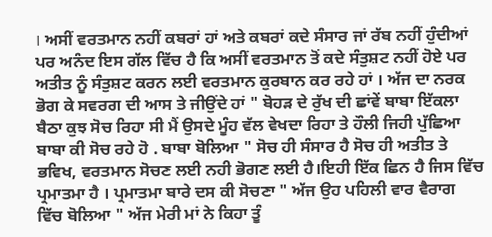। ਅਸੀਂ ਵਰਤਮਾਨ ਨਹੀਂ ਕਬਰਾਂ ਹਾਂ ਅਤੇ ਕਬਰਾਂ ਕਦੇ ਸੰਸਾਰ ਜਾਂ ਰੱਬ ਨਹੀਂ ਹੁੰਦੀਆਂ ਪਰ ਅਨੰਦ ਇਸ ਗੱਲ ਵਿੱਚ ਹੈ ਕਿ ਅਸੀਂ ਵਰਤਮਾਨ ਤੋਂ ਕਦੇ ਸੰਤੁਸ਼ਟ ਨਹੀਂ ਹੋਏ ਪਰ ਅਤੀਤ ਨੂੰ ਸੰਤੁਸ਼ਟ ਕਰਨ ਲਈ ਵਰਤਮਾਨ ਕੁਰਬਾਨ ਕਰ ਰਹੇ ਹਾਂ । ਅੱਜ ਦਾ ਨਰਕ ਭੋਗ ਕੇ ਸਵਰਗ ਦੀ ਆਸ ਤੇ ਜੀਉਂਦੇ ਹਾਂ " ਬੋਹੜ ਦੇ ਰੁੱਖ ਦੀ ਛਾਂਵੇਂ ਬਾਬਾ ਇੱਕਲਾ ਬੈਠਾ ਕੁਝ ਸੋਚ ਰਿਹਾ ਸੀ ਮੈਂ ਉਸਦੇ ਮੂੰਹ ਵੱਲ ਵੇਖਦਾ ਰਿਹਾ ਤੇ ਹੌਲੀ ਜਿਹੀ ਪੁੱਛਿਆ ਬਾਬਾ ਕੀ ਸੋਚ ਰਹੇ ਹੋ . ਬਾਬਾ ਬੋਲਿਆ " ਸੋਚ ਹੀ ਸੰਸਾਰ ਹੈ ਸੋਚ ਹੀ ਅਤੀਤ ਤੇ ਭਵਿਖ, ਵਰਤਮਾਨ ਸੋਚਣ ਲਈ ਨਹੀ ਭੋਗਣ ਲਈ ਹੈ।ਇਹੀ ਇੱਕ ਛਿਨ ਹੈ ਜਿਸ ਵਿੱਚ ਪ੍ਰਮਾਤਮਾ ਹੈ । ਪ੍ਰਮਾਤਮਾ ਬਾਰੇ ਦਸ ਕੀ ਸੋਚਣਾ " ਅੱਜ ਉਹ ਪਹਿਲੀ ਵਾਰ ਵੈਰਾਗ ਵਿੱਚ ਬੋਲਿਆ " ਅੱਜ ਮੇਰੀ ਮਾਂ ਨੇ ਕਿਹਾ ਤੂੰ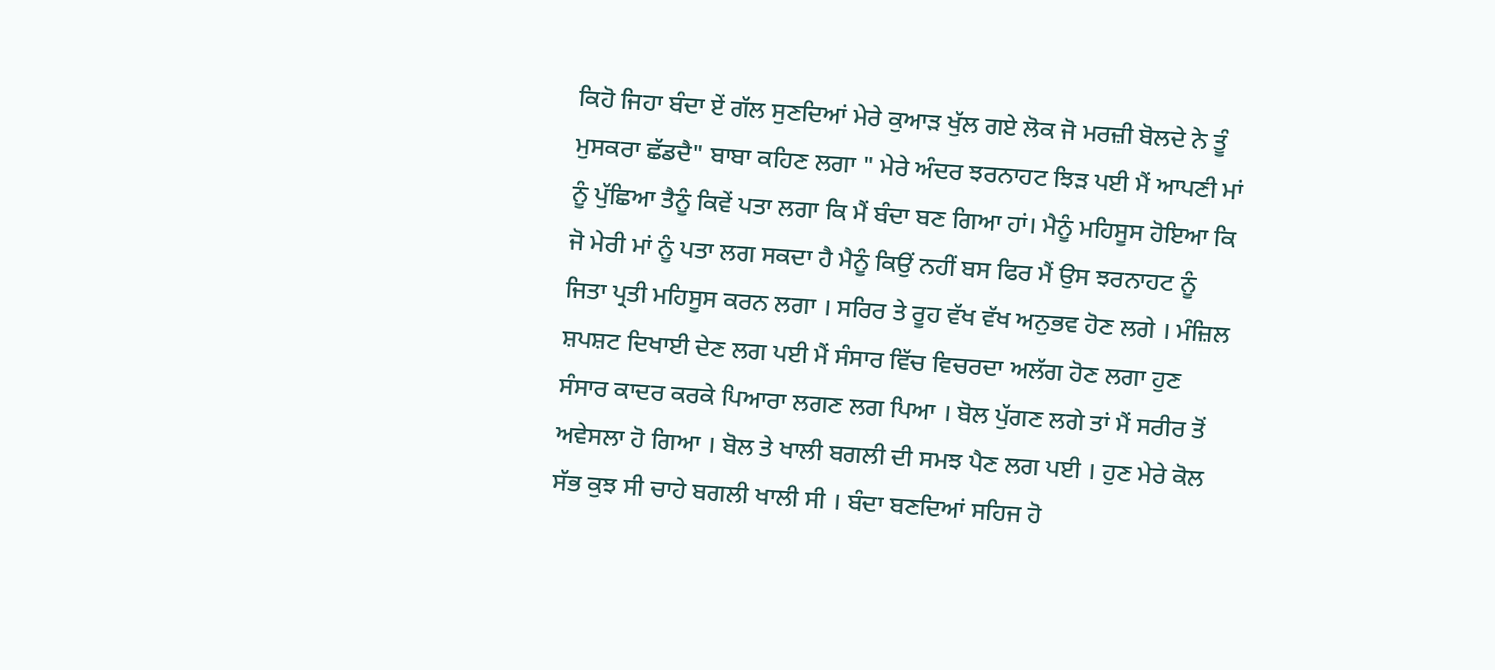ਕਿਹੋ ਜਿਹਾ ਬੰਦਾ ਏਂ ਗੱਲ ਸੁਣਦਿਆਂ ਮੇਰੇ ਕੁਆੜ ਖੁੱਲ ਗਏ ਲੋਕ ਜੋ ਮਰਜ਼ੀ ਬੋਲਦੇ ਨੇ ਤੂੰ ਮੁਸਕਰਾ ਛੱਡਦੈ" ਬਾਬਾ ਕਹਿਣ ਲਗਾ " ਮੇਰੇ ਅੰਦਰ ਝਰਨਾਹਟ ਝਿੜ ਪਈ ਮੈਂ ਆਪਣੀ ਮਾਂ ਨੂੰ ਪੁੱਛਿਆ ਤੈਨੂੰ ਕਿਵੇਂ ਪਤਾ ਲਗਾ ਕਿ ਮੈਂ ਬੰਦਾ ਬਣ ਗਿਆ ਹਾਂ। ਮੈਨੂੰ ਮਹਿਸੂਸ ਹੋਇਆ ਕਿ ਜੋ ਮੇਰੀ ਮਾਂ ਨੂੰ ਪਤਾ ਲਗ ਸਕਦਾ ਹੈ ਮੈਨੂੰ ਕਿਉਂ ਨਹੀਂ ਬਸ ਫਿਰ ਮੈਂ ਉਸ ਝਰਨਾਹਟ ਨੂੰ ਜਿਤਾ ਪ੍ਰਤੀ ਮਹਿਸੂਸ ਕਰਨ ਲਗਾ । ਸਰਿਰ ਤੇ ਰੂਹ ਵੱਖ ਵੱਖ ਅਨੁਭਵ ਹੋਣ ਲਗੇ । ਮੰਜ਼ਿਲ ਸ਼ਪਸ਼ਟ ਦਿਖਾਈ ਦੇਣ ਲਗ ਪਈ ਮੈਂ ਸੰਸਾਰ ਵਿੱਚ ਵਿਚਰਦਾ ਅਲੱਗ ਹੋਣ ਲਗਾ ਹੁਣ ਸੰਸਾਰ ਕਾਦਰ ਕਰਕੇ ਪਿਆਰਾ ਲਗਣ ਲਗ ਪਿਆ । ਬੋਲ ਪੁੱਗਣ ਲਗੇ ਤਾਂ ਮੈਂ ਸਰੀਰ ਤੋਂ ਅਵੇਸਲਾ ਹੋ ਗਿਆ । ਬੋਲ ਤੇ ਖਾਲੀ ਬਗਲੀ ਦੀ ਸਮਝ ਪੈਣ ਲਗ ਪਈ । ਹੁਣ ਮੇਰੇ ਕੋਲ ਸੱਭ ਕੁਝ ਸੀ ਚਾਹੇ ਬਗਲੀ ਖਾਲੀ ਸੀ । ਬੰਦਾ ਬਣਦਿਆਂ ਸਹਿਜ ਹੋ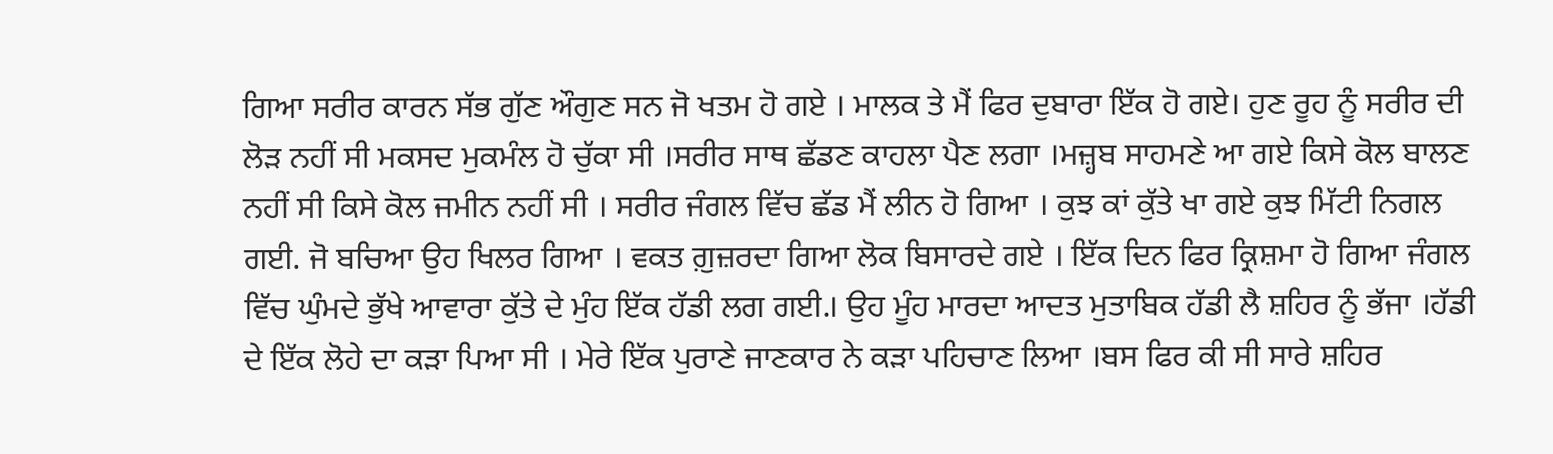ਗਿਆ ਸਰੀਰ ਕਾਰਨ ਸੱਭ ਗੁੱਣ ਔਗੁਣ ਸਨ ਜੋ ਖਤਮ ਹੋ ਗਏ । ਮਾਲਕ ਤੇ ਮੈਂ ਫਿਰ ਦੁਬਾਰਾ ਇੱਕ ਹੋ ਗਏ। ਹੁਣ ਰੂਹ ਨੂੰ ਸਰੀਰ ਦੀ ਲੋੜ ਨਹੀਂ ਸੀ ਮਕਸਦ ਮੁਕਮੰਲ ਹੋ ਚੁੱਕਾ ਸੀ ।ਸਰੀਰ ਸਾਥ ਛੱਡਣ ਕਾਹਲਾ ਪੈਣ ਲਗਾ ।ਮਜ਼੍ਹਬ ਸਾਹਮਣੇ ਆ ਗਏ ਕਿਸੇ ਕੋਲ ਬਾਲਣ ਨਹੀਂ ਸੀ ਕਿਸੇ ਕੋਲ ਜਮੀਨ ਨਹੀਂ ਸੀ । ਸਰੀਰ ਜੰਗਲ ਵਿੱਚ ਛੱਡ ਮੈਂ ਲੀਨ ਹੋ ਗਿਆ । ਕੁਝ ਕਾਂ ਕੁੱਤੇ ਖਾ ਗਏ ਕੁਝ ਮਿੱਟੀ ਨਿਗਲ ਗਈ. ਜੋ ਬਚਿਆ ਉਹ ਖਿਲਰ ਗਿਆ । ਵਕਤ ਗ਼ੁਜ਼ਰਦਾ ਗਿਆ ਲੋਕ ਬਿਸਾਰਦੇ ਗਏ । ਇੱਕ ਦਿਨ ਫਿਰ ਕ੍ਰਿਸ਼ਮਾ ਹੋ ਗਿਆ ਜੰਗਲ ਵਿੱਚ ਘੁੰਮਦੇ ਭੁੱਖੇ ਆਵਾਰਾ ਕੁੱਤੇ ਦੇ ਮੁੰਹ ਇੱਕ ਹੱਡੀ ਲਗ ਗਈ.। ਉਹ ਮੂੰਹ ਮਾਰਦਾ ਆਦਤ ਮੁਤਾਬਿਕ ਹੱਡੀ ਲੈ ਸ਼ਹਿਰ ਨੂੰ ਭੱਜਾ ।ਹੱਡੀ ਦੇ ਇੱਕ ਲੋਹੇ ਦਾ ਕੜਾ ਪਿਆ ਸੀ । ਮੇਰੇ ਇੱਕ ਪੁਰਾਣੇ ਜਾਣਕਾਰ ਨੇ ਕੜਾ ਪਹਿਚਾਣ ਲਿਆ ।ਬਸ ਫਿਰ ਕੀ ਸੀ ਸਾਰੇ ਸ਼ਹਿਰ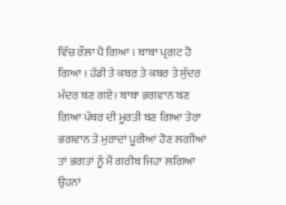ਵਿੱਚ ਰੌਲਾ ਪੈ ਗਿਆ । ਬਾਬਾ ਪ੍ਰਗਟ ਹੋ ਗਿਆ । ਹੱਡੀ ਤੇ ਕਬਰ ਤੇ ਕਬਰ ਤੇ ਸੁੰਦਰ ਮੰਦਰ ਬਣ ਗਏ। ਬਾਬਾ ਭਗਵਾਨ ਬਣ ਗਿਆ ਪੱਥਰ ਦੀ ਮੂਰਤੀ ਬਣ ਗਿਆ ਤੇਰਾ ਭਗਵਾਨ ਤੇ ਮੁਰਾਦਾਂ ਪੂਰੀਆਂ ਹੋਣ ਲਗੀਆਂ ਤਾਂ ਭਗਤਾਂ ਨੂੰ ਮੈਂ ਗਰੀਬ ਜਿਹਾ ਲਗਿਆ ਉਹਨਾਂ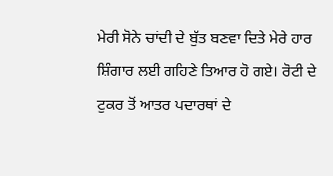ਮੇਰੀ ਸੋਨੇ ਚਾਂਦੀ ਦੇ ਬੁੱਤ ਬਣਵਾ ਦਿਤੇ ਮੇਰੇ ਹਾਰ ਸ਼ਿੰਗਾਰ ਲਈ ਗਹਿਣੇ ਤਿਆਰ ਹੋ ਗਏ। ਰੋਟੀ ਦੇ ਟੁਕਰ ਤੋਂ ਆਤਰ ਪਦਾਰਥਾਂ ਦੇ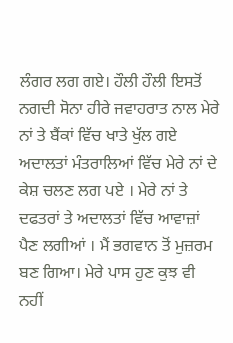ਲੰਗਰ ਲਗ ਗਏ। ਹੌਲੀ ਹੌਲੀ ਇਸਤੋਂ ਨਗਦੀ ਸੋਨਾ ਹੀਰੇ ਜਵਾਹਰਾਤ ਨਾਲ ਮੇਰੇ ਨਾਂ ਤੇ ਬੈਂਕਾਂ ਵਿੱਚ ਖਾਤੇ ਖੁੱਲ ਗਏ ਅਦਾਲਤਾਂ ਮੰਤਰਾਲਿਆਂ ਵਿੱਚ ਮੇਰੇ ਨਾਂ ਦੇ ਕੇਸ਼ ਚਲਣ ਲਗ ਪਏ । ਮੇਰੇ ਨਾਂ ਤੇ ਦਫਤਰਾਂ ਤੇ ਅਦਾਲਤਾਂ ਵਿੱਚ ਆਵਾਜ਼ਾਂ ਪੈਣ ਲਗੀਆਂ । ਮੈਂ ਭਗਵਾਨ ਤੋਂ ਮੁਜ਼ਰਮ ਬਣ ਗਿਆ। ਮੇਰੇ ਪਾਸ ਹੁਣ ਕੁਝ ਵੀ ਨਹੀਂ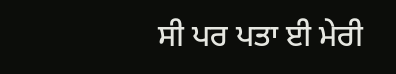ਸੀ ਪਰ ਪਤਾ ਈ ਮੇਰੀ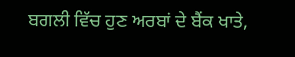ਬਗਲੀ ਵਿੱਚ ਹੁਣ ਅਰਬਾਂ ਦੇ ਬੈਂਕ ਖਾਤੇ,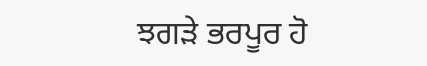ਝਗੜੇ ਭਰਪੂਰ ਹੋ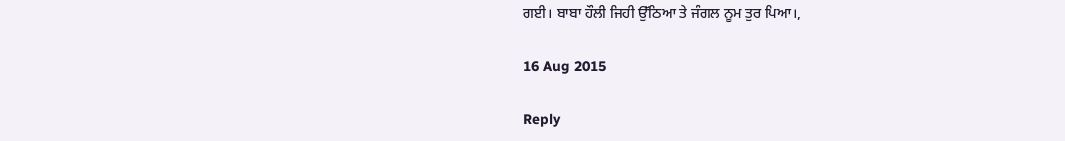ਗਈ। ਬਾਬਾ ਹੌਲੀ ਜਿਹੀ ਉੱਠਿਆ ਤੇ ਜੰਗਲ ਨੂਮ ਤੁਰ ਪਿਆ।,

16 Aug 2015

Reply